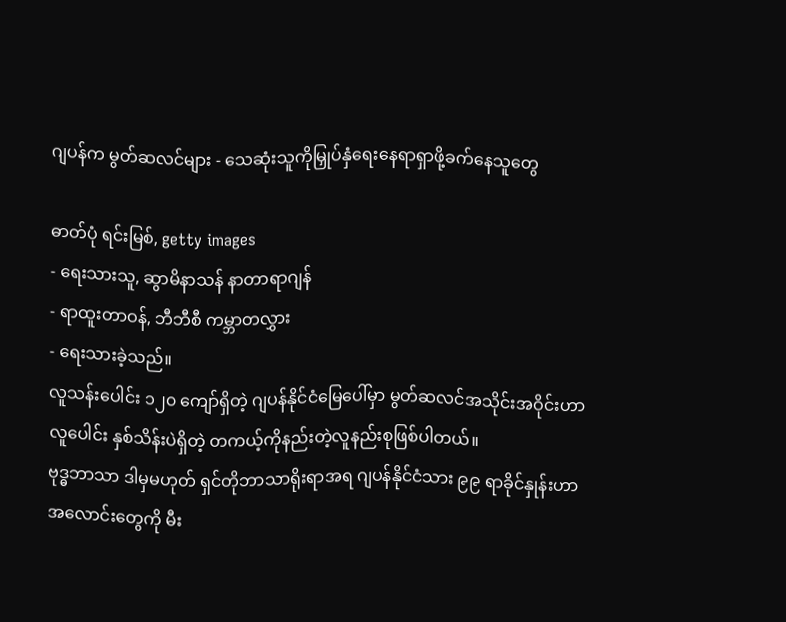ဂျပန်က မွတ်ဆလင်များ - သေဆုံးသူကိုမြှုပ်နှံရေးနေရာရှာဖို့ခက်နေသူတွေ

ဓာတ်ပုံ ရင်းမြစ်, getty images
- ရေးသားသူ, ဆွာမိနာသန် နာတာရာဂျန်
- ရာထူးတာဝန်, ဘီဘီစီ ကမ္ဘာတလွှား
- ရေးသားခဲ့သည်။
လူသန်းပေါင်း ၁၂၀ ကျော်ရှိတဲ့ ဂျပန်နိုင်ငံမြေပေါ်မှာ မွတ်ဆလင်အသိုင်းအဝိုင်းဟာ လူပေါင်း နှစ်သိန်းပဲရှိတဲ့ တကယ့်ကိုနည်းတဲ့လူနည်းစုဖြစ်ပါတယ်။
ဗုဒ္ဓဘာသာ ဒါမှမဟုတ် ရှင်တိုဘာသာရိုးရာအရ ဂျပန်နိုင်ငံသား ၉၉ ရာခိုင်နှုန်းဟာ အလောင်းတွေကို မီး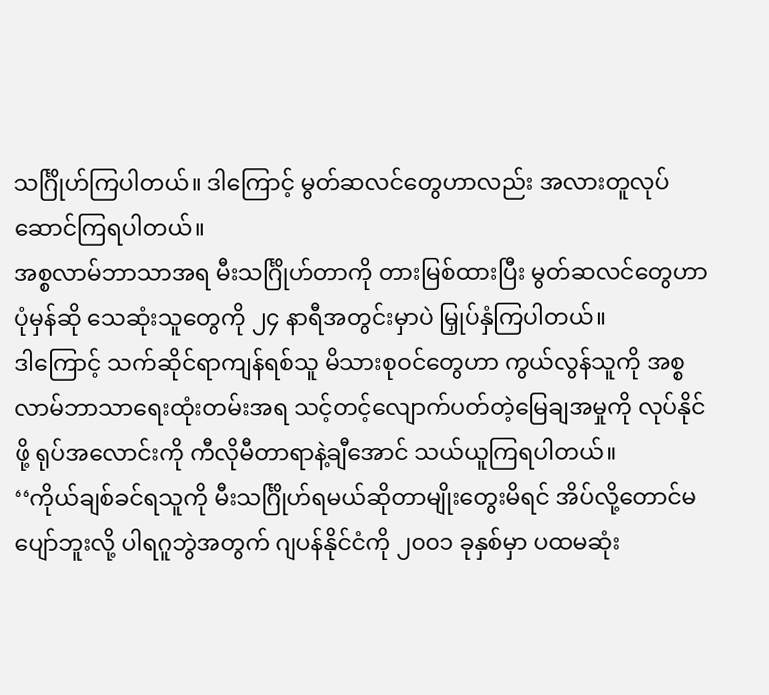သင်္ဂြိုဟ်ကြပါတယ်။ ဒါကြောင့် မွတ်ဆလင်တွေဟာလည်း အလားတူလုပ်ဆောင်ကြရပါတယ်။
အစ္စလာမ်ဘာသာအရ မီးသင်္ဂြိုဟ်တာကို တားမြစ်ထားပြီး မွတ်ဆလင်တွေဟာ ပုံမှန်ဆို သေဆုံးသူတွေကို ၂၄ နာရီအတွင်းမှာပဲ မြှုပ်နှံကြပါတယ်။
ဒါကြောင့် သက်ဆိုင်ရာကျန်ရစ်သူ မိသားစုဝင်တွေဟာ ကွယ်လွန်သူကို အစ္စလာမ်ဘာသာရေးထုံးတမ်းအရ သင့်တင့်လျောက်ပတ်တဲ့မြေချအမှုကို လုပ်နိုင်ဖို့ ရုပ်အလောင်းကို ကီလိုမီတာရာနဲ့ချီအောင် သယ်ယူကြရပါတယ်။
‘‘ကိုယ်ချစ်ခင်ရသူကို မီးသင်္ဂြိုဟ်ရမယ်ဆိုတာမျိုးတွေးမိရင် အိပ်လို့တောင်မပျော်ဘူးလို့ ပါရဂူဘွဲအတွက် ဂျပန်နိုင်ငံကို ၂၀၀၁ ခုနှစ်မှာ ပထမဆုံး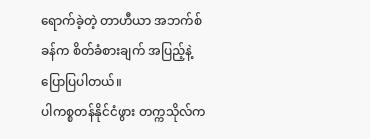ရောက်ခဲ့တဲ့ တာဟီယာ အဘက်စ် ခန်က စိတ်ခံစားချက် အပြည့်နဲ့ ပြောပြပါတယ်။
ပါကစ္စတန်နိုင်ငံဖွား တက္ကသိုလ်က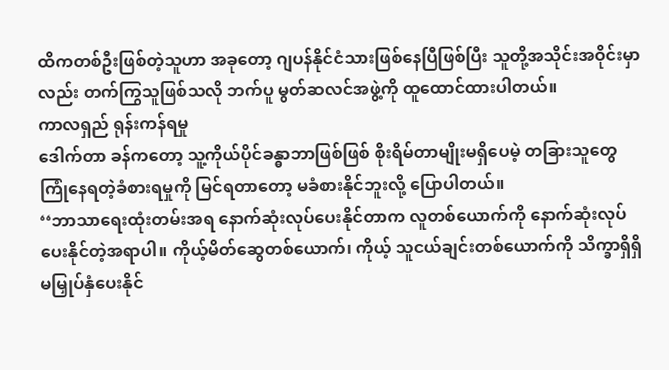ထိကတစ်ဦးဖြစ်တဲ့သူဟာ အခုတော့ ဂျပန်နိုင်ငံသားဖြစ်နေပြီဖြစ်ပြီး သူတို့အသိုင်းအဝိုင်းမှာလည်း တက်ကြွသူဖြစ်သလို ဘက်ပူ မွတ်ဆလင်အဖွဲ့ကို ထူထောင်ထားပါတယ်။
ကာလရှည် ရုန်းကန်ရမှု
ဒေါက်တာ ခန်ကတော့ သူ့ကိုယ်ပိုင်ခန္ဓာဘာဖြစ်ဖြစ် စိုးရိမ်တာမျိုးမရှိပေမဲ့ တခြားသူတွေ ကြုံနေရတဲ့ခံစားရမှုကို မြင်ရတာတော့ မခံစားနိုင်ဘူးလို့ ပြောပါတယ်။
‘‘ဘာသာရေးထုံးတမ်းအရ နောက်ဆုံးလုပ်ပေးနိုင်တာက လူတစ်ယောက်ကို နောက်ဆုံးလုပ်ပေးနိုင်တဲ့အရာပါ။ ကိုယ့်မိတ်ဆွေတစ်ယောက်၊ ကိုယ့် သူငယ်ချင်းတစ်ယောက်ကို သိက္ခာရှိရှိ မမြှုပ်နှံပေးနိုင်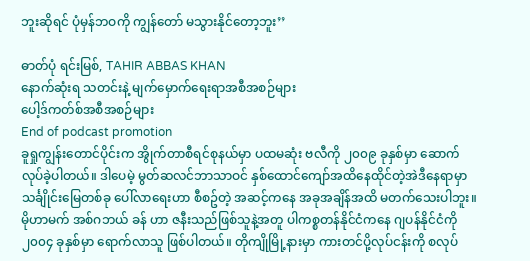ဘူးဆိုရင် ပုံမှန်ဘဝကို ကျွန်တော် မသွားနိုင်တော့ဘူး’’

ဓာတ်ပုံ ရင်းမြစ်, TAHIR ABBAS KHAN
နောက်ဆုံးရ သတင်းနဲ့ မျက်မှောက်ရေးရာအစီအစဉ်များ
ပေါ့ဒ်ကတ်စ်အစီအစဉ်များ
End of podcast promotion
ခူရှုကျွန်းတောင်ပိုင်းက အွိုက်တာစီရင်စုနယ်မှာ ပထမဆုံး ဗလီကို ၂၀၀၉ ခုနှစ်မှာ ဆောက်လုပ်ခဲ့ပါတယ်။ ဒါပေမဲ့ မွတ်ဆလင်ဘာသာဝင် နှစ်ထောင်ကျော်အထိနေထိုင်တဲ့အဲဒီနေရာမှာ သင်္ချိုင်းမြေတစ်ခု ပေါ်လာရေးဟာ စီစဥ်တဲ့ အဆင့်ကနေ အခုအချိန်အထိ မတက်သေးပါဘူး။
မိုဟာမက် အစ်ဂဘယ် ခန် ဟာ ဇနီးသည်ဖြစ်သူနဲ့အတူ ပါကစ္စတန်နိုင်ငံကနေ ဂျပန်နိုင်ငံကို ၂၀၀၄ ခုနှစ်မှာ ရောက်လာသူ ဖြစ်ပါတယ်။ တိုကျိုမြို့နားမှာ ကားတင်ပို့လုပ်ငန်းကို စလုပ်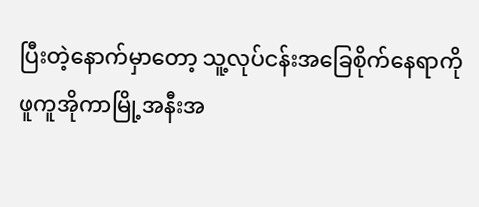ပြီးတဲ့နောက်မှာတော့ သူ့လုပ်ငန်းအခြေစိုက်နေရာကို ဖူကူအိုကာမြို့အနီးအ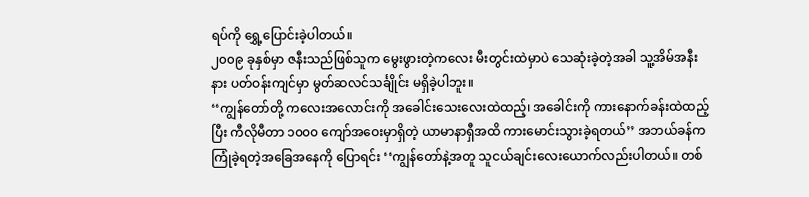ရပ်ကို ရွှေ့ပြောင်းခဲ့ပါတယ်။
၂၀၀၉ ခုနှစ်မှာ ဇနီးသည်ဖြစ်သူက မွေးဖွားတဲ့ကလေး မီးတွင်းထဲမှာပဲ သေဆုံးခဲ့တဲ့အခါ သူ့အိမ်အနီးနား ပတ်ဝန်းကျင်မှာ မွတ်ဆလင်သင်္ချိုင်း မရှိခဲ့ပါဘူး။
‘‘ကျွန်တော်တို့ ကလေးအလောင်းကို အခေါင်းသေးလေးထဲထည့်၊ အခေါင်းကို ကားနောက်ခန်းထဲထည့်ပြီး ကီလိုမီတာ ၁၀၀၀ ကျော်အဝေးမှာရှိတဲ့ ယာမာနာရှီအထိ ကားမောင်းသွားခဲ့ရတယ်’’ အဘယ်ခန်က ကြုံခဲ့ရတဲ့အခြေအနေကို ပြောရင်း ‘‘ကျွန်တော်နဲ့အတူ သူငယ်ချင်းလေးယောက်လည်းပါတယ်။ တစ်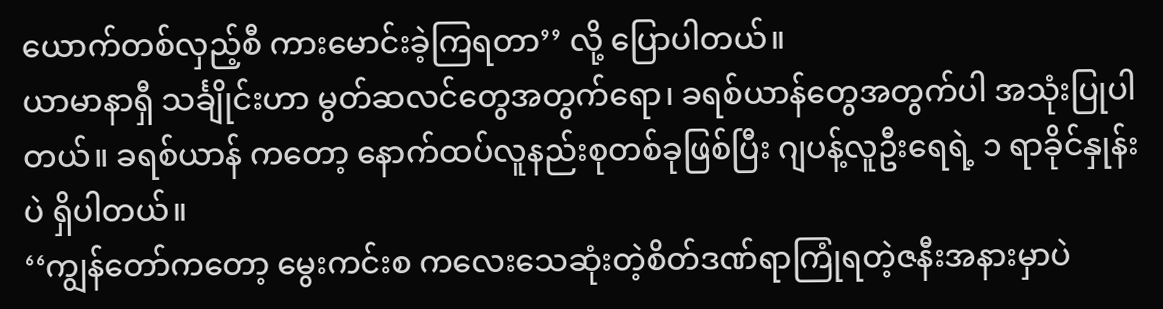ယောက်တစ်လှည့်စီ ကားမောင်းခဲ့ကြရတာ’’ လို့ ပြောပါတယ်။
ယာမာနာရှီ သင်္ချိုင်းဟာ မွတ်ဆလင်တွေအတွက်ရော၊ ခရစ်ယာန်တွေအတွက်ပါ အသုံးပြုပါတယ်။ ခရစ်ယာန် ကတော့ နောက်ထပ်လူနည်းစုတစ်ခုဖြစ်ပြီး ဂျပန့်လူဦးရေရဲ့ ၁ ရာခိုင်နှုန်းပဲ ရှိပါတယ်။
‘‘ကျွန်တော်ကတော့ မွေးကင်းစ ကလေးသေဆုံးတဲ့စိတ်ဒဏ်ရာကြုံရတဲ့ဇနီးအနားမှာပဲ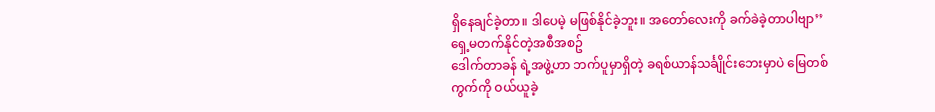ရှိနေချင်ခဲ့တာ။ ဒါပေမဲ့ မဖြစ်နိုင်ခဲ့ဘူး။ အတော်လေးကို ခက်ခဲခဲ့တာပါဗျာ’’
ရှေ့မတက်နိုင်တဲ့အစီအစဥ်
ဒေါက်တာခန် ရဲ့အဖွဲ့ဟာ ဘက်ပူမှာရှိတဲ့ ခရစ်ယာန်သင်္ချိုင်းဘေးမှာပဲ မြေတစ်ကွက်ကို ဝယ်ယူခဲ့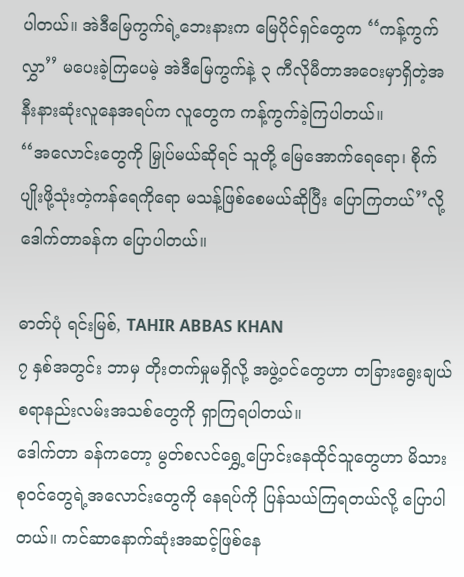ပါတယ်။ အဲဒီမြေကွက်ရဲ့ဘေးနားက မြေပိုင်ရှင်တွေက ‘‘ကန့်ကွက်လွှာ’’ မပေးခဲ့ကြပေမဲ့ အဲဒီမြေကွက်နဲ့ ၃ ကီလိုမီတာအဝေးမှာရှိတဲ့အနီးနားဆုံးလူနေအရပ်က လူတွေက ကန့်ကွက်ခဲ့ကြပါတယ်။
‘‘အလောင်းတွေကို မြှုပ်မယ်ဆိုရင် သူတို့ မြေအောက်ရေရော၊ စိုက်ပျိုးဖို့သုံးတဲ့ကန်ရေကိုရော မသန့်ဖြစ်စေမယ်ဆိုပြီး ပြောကြတယ်’’လို့ ဒေါက်တာခန်က ပြောပါတယ်။

ဓာတ်ပုံ ရင်းမြစ်, TAHIR ABBAS KHAN
၇ နှစ်အတွင်း ဘာမှ တိုးတက်မှုမရှိလို့ အဖွဲ့ဝင်တွေဟာ တခြားရွေးချယ်စရာနည်းလမ်းအသစ်တွေကို ရှာကြရပါတယ်။
ဒေါက်တာ ခန်ကတော့ မွတ်စလင်ရွှေ့ပြောင်းနေထိုင်သူတွေဟာ မိသားစုဝင်တွေရဲ့အလောင်းတွေကို နေရပ်ကို ပြန်သယ်ကြရတယ်လို့ ပြောပါတယ်။ ကင်ဆာနောက်ဆုံးအဆင့်ဖြစ်နေ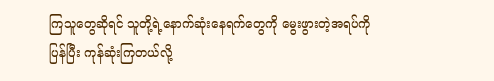ကြသူတွေဆိုရင် သူတို့ရဲ့နောက်ဆုံးနေရက်တွေကို မွေးဖွားတဲ့အရပ်ကို ပြန်ပြီး ကုန်ဆုံးကြတယ်လို့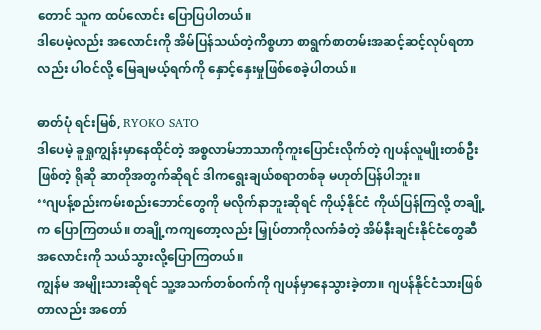တောင် သူက ထပ်လောင်း ပြောပြပါတယ်။
ဒါပေမဲ့လည်း အလောင်းကို အိမ်ပြန်သယ်တဲ့ကိစ္စဟာ စာရွက်စာတမ်းအဆင့်ဆင့်လုပ်ရတာလည်း ပါဝင်လို့ မြေချမယ့်ရက်ကို နှောင့်နှေးမှုဖြစ်စေခဲ့ပါတယ်။

ဓာတ်ပုံ ရင်းမြစ်, RYOKO SATO
ဒါပေမဲ့ ခူရှုကျွန်းမှာနေထိုင်တဲ့ အစ္စလာမ်ဘာသာကိုကူးပြောင်းလိုက်တဲ့ ဂျပန်လူမျိုးတစ်ဦးဖြစ်တဲ့ ရိုဆို ဆာတိုအတွက်ဆိုရင် ဒါကရွေးချယ်စရာတစ်ခု မဟုတ်ပြန်ပါဘူး။
‘‘ဂျပန့်စည်းကမ်းစည်းဘောင်တွေကို မလိုက်နာဘူးဆိုရင် ကိုယ့်နိုင်ငံ ကိုယ်ပြန်ကြလို့ တချို့က ပြောကြတယ်။ တချို့ကကျတော့လည်း မြှုပ်တာကိုလက်ခံတဲ့ အိမ်နီးချင်းနိုင်ငံတွေဆီ အလောင်းကို သယ်သွားလို့ပြောကြတယ်။
ကျွန်မ အမျိုးသားဆိုရင် သူ့အသက်တစ်ဝက်ကို ဂျပန်မှာနေသွားခဲ့တာ။ ဂျပန်နိုင်ငံသားဖြစ်တာလည်း အတော်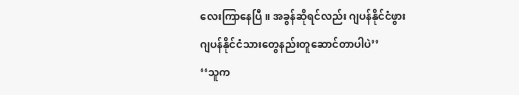လေးကြာနေပြီ။ အခွန်ဆိုရင်လည်း ဂျပန်နိုင်ငံဖွား ဂျပန်နိုင်ငံသားတွေနည်းတူဆောင်တာပါပဲ’’
‘‘သူက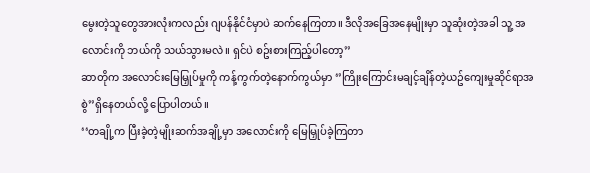မွေးတဲ့သူတွေအားလုံးကလည်း ဂျပန်နိုင်ငံမှာပဲ ဆက်နေကြတာ။ ဒီလိုအခြေအနေမျိုးမှာ သူဆုံးတဲ့အခါ သူ့ အလောင်းကို ဘယ်ကို သယ်သွားမလဲ။ ရှင်ပဲ စဥ်းစားကြည့်ပါတော့’’
ဆာတိုက အလောင်းမြေမြှုပ်မှုကို ကန့်ကွက်တဲ့နောက်ကွယ်မှာ ‘’ကြိုးကြောင်းမချင့်ချိန်တဲ့ယဥ်ကျေးမှုဆိုင်ရာအစွဲ’’ရှိနေတယ်လို့ ပြောပါတယ်။
‘‘တချို့က ပြီးခဲ့တဲ့မျိုးဆက်အချို့မှာ အလောင်းကို မြေမြှုပ်ခဲ့ကြတာ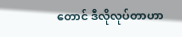တောင် ဒီလိုလုပ်တာဟာ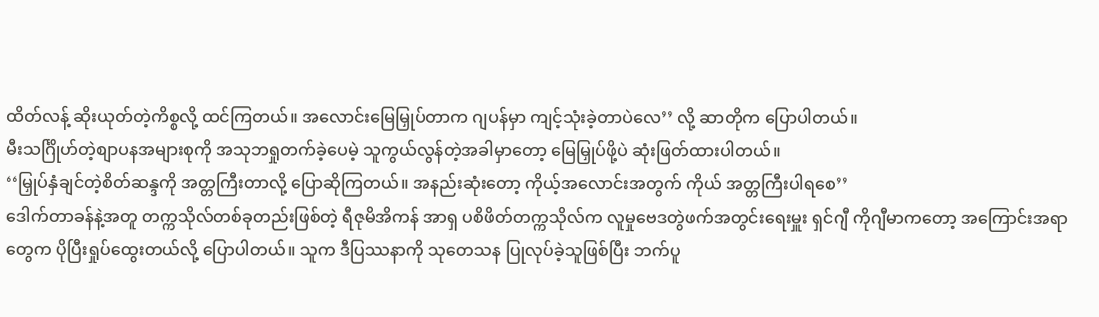ထိတ်လန့် ဆိုးယုတ်တဲ့ကိစ္စလို့ ထင်ကြတယ်။ အလောင်းမြေမြှုပ်တာက ဂျပန်မှာ ကျင့်သုံးခဲ့တာပဲလေ’’ လို့ ဆာတိုက ပြောပါတယ်။
မီးသင်္ဂြိုဟ်တဲ့စျာပနအများစုကို အသုဘရှုတက်ခဲ့ပေမဲ့ သူကွယ်လွန်တဲ့အခါမှာတော့ မြေမြှုပ်ဖို့ပဲ ဆုံးဖြတ်ထားပါတယ်။
‘‘မြှုပ်နှံချင်တဲ့စိတ်ဆန္ဒကို အတ္တကြီးတာလို့ ပြောဆိုကြတယ်။ အနည်းဆုံးတော့ ကိုယ့်အလောင်းအတွက် ကိုယ် အတ္တကြီးပါရစေ’’
ဒေါက်တာခန်နဲ့အတူ တက္ကသိုလ်တစ်ခုတည်းဖြစ်တဲ့ ရီဇုမိအိကန် အာရှ ပစိဖိတ်တက္ကသိုလ်က လူမှုဗေဒတွဲဖက်အတွင်းရေးမှူး ရှင်ဂျီ ကိုဂျီမာကတော့ အကြောင်းအရာတွေက ပိုပြီးရှုပ်ထွေးတယ်လို့ ပြောပါတယ်။ သူက ဒီပြဿနာကို သုတေသန ပြုလုပ်ခဲ့သူဖြစ်ပြီး ဘက်ပူ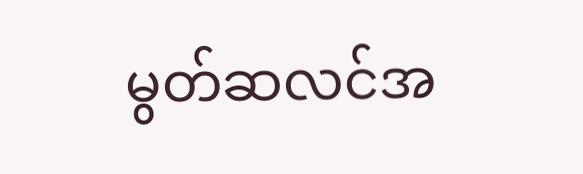မွတ်ဆလင်အ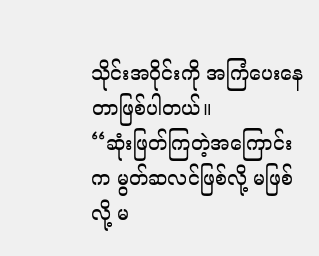သိုင်းအဝိုင်းကို အကြံပေးနေတာဖြစ်ပါတယ်။
‘‘ဆုံးဖြတ်ကြတဲ့အကြောင်းက မွတ်ဆလင်ဖြစ်လို့ မဖြစ်လို့ မ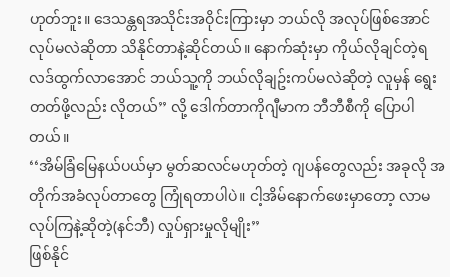ဟုတ်ဘူး။ ဒေသန္တရအသိုင်းအဝိုင်းကြားမှာ ဘယ်လို အလုပ်ဖြစ်အောင်လုပ်မလဲဆိုတာ သိနိုင်တာနဲ့ဆိုင်တယ်။ နောက်ဆုံးမှာ ကိုယ်လိုချင်တဲ့ရလဒ်ထွက်လာအောင် ဘယ်သူ့ကို ဘယ်လိုချဥ်းကပ်မလဲဆိုတဲ့ လူမှန် ရွေးတတ်ဖို့လည်း လိုတယ်’’ လို့ ဒေါက်တာကိုဂျီမာက ဘီဘီစီကို ပြောပါတယ်။
‘‘အိမ်ခြံမြေနယ်ပယ်မှာ မွတ်ဆလင်မဟုတ်တဲ့ ဂျပန်တွေလည်း အခုလို အတိုက်အခံလုပ်တာတွေ ကြုံရတာပါပဲ။ ငါ့အိမ်နောက်ဖေးမှာတော့ လာမလုပ်ကြနဲ့ဆိုတဲ့(နင်ဘီ) လှုပ်ရှားမှုလိုမျိုး’’
ဖြစ်နိုင်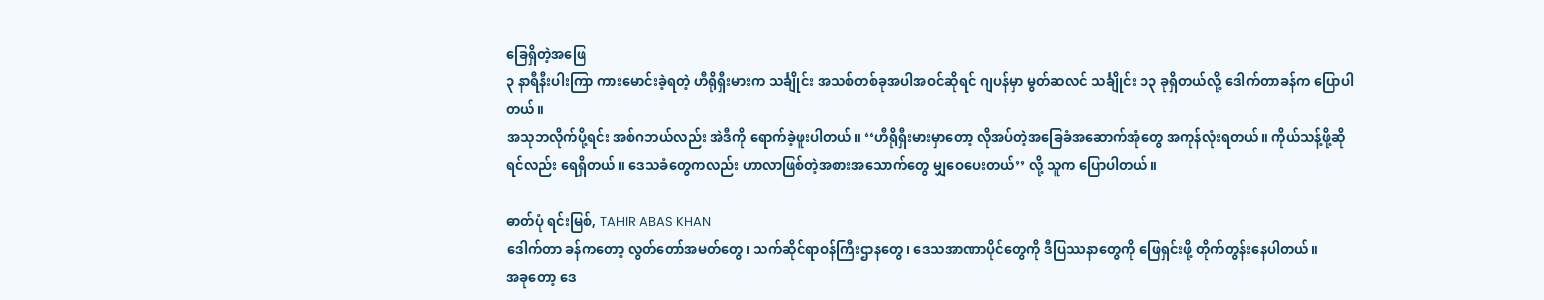ခြေရှိတဲ့အဖြေ
၃ နာရီနီးပါးကြာ ကားမောင်းခဲ့ရတဲ့ ဟီရိုရှီးမားက သင်္ချိုင်း အသစ်တစ်ခုအပါအဝင်ဆိုရင် ဂျပန်မှာ မွတ်ဆလင် သင်္ချိုင်း ၁၃ ခုရှိတယ်လို့ ဒေါက်တာခန်က ပြောပါတယ်။
အသုဘလိုက်ပို့ရင်း အစ်ဂဘယ်လည်း အဲဒီကို ရောက်ခဲ့ဖူးပါတယ်။ ‘‘ဟီရိုရှီးမားမှာတော့ လိုအပ်တဲ့အခြေခံအဆောက်အုံတွေ အကုန်လုံးရတယ်။ ကိုယ်သန့်ဖို့ဆိုရင်လည်း ရေရှိတယ်။ ဒေသခံတွေကလည်း ဟာလာဖြစ်တဲ့အစားအသောက်တွေ မျှဝေပေးတယ်’’ လို့ သူက ပြောပါတယ်။

ဓာတ်ပုံ ရင်းမြစ်, TAHIR ABAS KHAN
ဒေါက်တာ ခန်ကတော့ လွတ်တော်အမတ်တွေ၊ သက်ဆိုင်ရာဝန်ကြီးဌာနတွေ၊ ဒေသအာဏာပိုင်တွေကို ဒီပြဿနာတွေကို ဖြေရှင်းဖို့ တိုက်တွန်းနေပါတယ်။
အခုတော့ ဒေ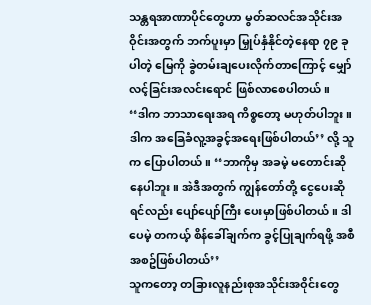သန္တရအာဏာပိုင်တွေဟာ မွတ်ဆလင်အသိုင်းအဝိုင်းအတွက် ဘက်ပူးမှာ မြှုပ်နှံနိုင်တဲ့နေရာ ၇၉ ခုပါတဲ့ မြေကို ခွဲတမ်းချပေးလိုက်တာကြောင့် မျှော်လင့်ခြင်းအလင်းရောင် ဖြစ်လာစေပါတယ်။
‘‘ဒါက ဘာသာရေးအရ ကိစ္စတော့ မဟုတ်ပါဘူး။ ဒါက အခြေခံလူ့အခွင့်အရေးဖြစ်ပါတယ်’’ လို့ သူက ပြောပါတယ်။ ‘‘ဘာကိုမှ အခမဲ့ မတောင်းဆိုနေပါဘူး။ အဲဒီအတွက် ကျွန်တော်တို့ ငွေပေးဆိုရင်လည်း ပျော်ပျော်ကြီး ပေးမှာဖြစ်ပါတယ်။ ဒါပေမဲ့ တကယ့် စိန်ခေါ်ချက်က ခွင့်ပြုချက်ရဖို့ အစီအစဥ်ဖြစ်ပါတယ်’’
သူကတော့ တခြားလူနည်းစုအသိုင်းအဝိုင်းတွေ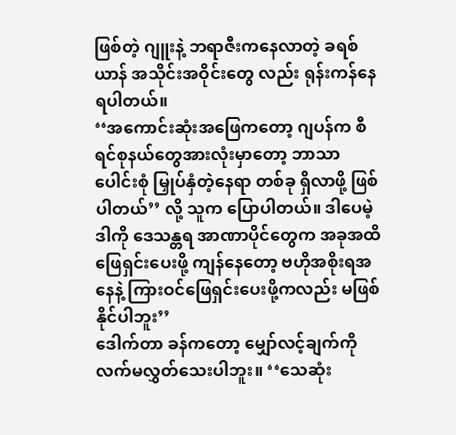ဖြစ်တဲ့ ဂျူးနဲ့ ဘရာဇီးကနေလာတဲ့ ခရစ်ယာန် အသိုင်းအဝိုင်းတွေ လည်း ရုန်းကန်နေရပါတယ်။
‘‘အကောင်းဆုံးအဖြေကတော့ ဂျပန်က စီရင်စုနယ်တွေအားလုံးမှာတော့ ဘာသာပေါင်းစုံ မြှုပ်နှံတဲ့နေရာ တစ်ခု ရှိလာဖို့ ဖြစ်ပါတယ်’’ လို့ သူက ပြောပါတယ်။ ဒါပေမဲ့ ဒါကို ဒေသန္တရ အာဏာပိုင်တွေက အခုအထိ ဖြေရှင်းပေးဖို့ ကျန်နေတော့ ဗဟိုအစိုးရအနေနဲ့ ကြားဝင်ဖြေရှင်းပေးဖို့ကလည်း မဖြစ်နိုင်ပါဘူး’’
ဒေါက်တာ ခန်ကတော့ မျှော်လင့်ချက်ကို လက်မလွှတ်သေးပါဘူး။ ‘‘သေဆုံး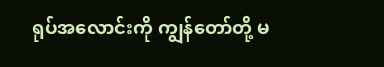ရုပ်အလောင်းကို ကျွန်တော်တို့ မ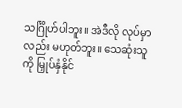သင်္ဂြိုဟ်ပါဘူး။ အဲဒီလို လုပ်မှာလည်း မဟုတ်ဘူး။ သေဆုံးသူကို မြှုပ်နှံနိုင်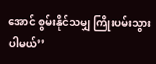အောင် စွမ်းနိုင်သမျှ ကြိုးပမ်းသွားပါမယ်’’